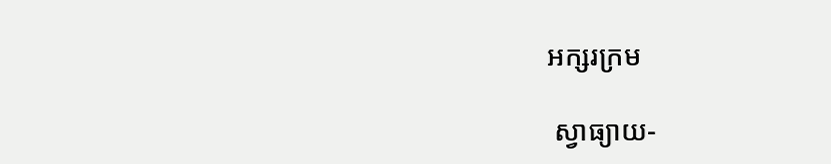អក្សរក្រម

 ស្វាធ្យាយ-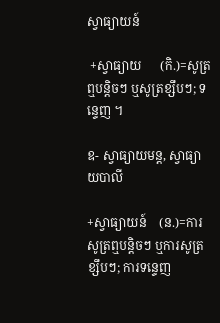ស្វាធ្យាយន៍

 +ស្វាធ្យាយ      (កិ.)=សូត្រឮបន្តិចៗ ឬសូត្រខ្សឹបៗ; ទន្ទេញ ។

ឧ- ស្វាធ្យាយមន្ត, ស្វាធ្យាយបាលី

+ស្វាធ្យាយន៍    (ន.)=ការសូត្រឮបន្តិចៗ ឬការសូត្រខ្សឹបៗ; ការទន្ទេញ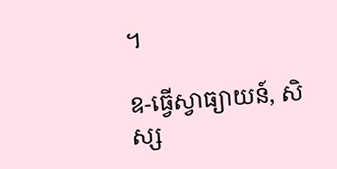។

ឧ-ធ្វើស្វាធ្យាយន៍, សិស្ស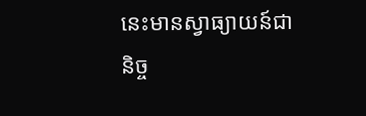នេះមានស្វាធ្យាយន៍ជានិច្ច